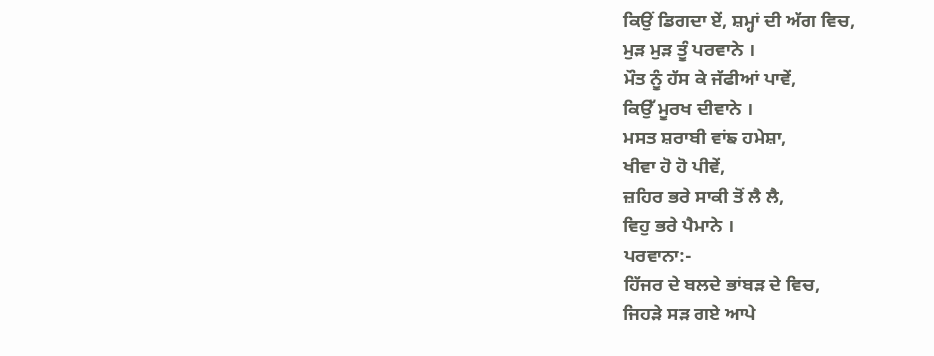ਕਿਉਂ ਡਿਗਦਾ ਏਂ, ਸ਼ਮ੍ਹਾਂ ਦੀ ਅੱਗ ਵਿਚ,
ਮੁੜ ਮੁੜ ਤੂੰ ਪਰਵਾਨੇ ।
ਮੌਤ ਨੂੰ ਹੱਸ ਕੇ ਜੱਫੀਆਂ ਪਾਵੇਂ,
ਕਿਉੱ ਮੂਰਖ ਦੀਵਾਨੇ ।
ਮਸਤ ਸ਼ਰਾਬੀ ਵਾਂਙ ਹਮੇਸ਼ਾ,
ਖੀਵਾ ਹੋ ਹੋ ਪੀਵੇਂ,
ਜ਼ਹਿਰ ਭਰੇ ਸਾਕੀ ਤੋਂ ਲੈ ਲੈ,
ਵਿਹੁ ਭਰੇ ਪੈਮਾਨੇ ।
ਪਰਵਾਨਾ:-
ਹਿੱਜਰ ਦੇ ਬਲਦੇ ਭਾਂਬੜ ਦੇ ਵਿਚ,
ਜਿਹੜੇ ਸੜ ਗਏ ਆਪੇ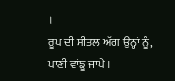।
ਰੂਪ ਦੀ ਸੀਤਲ ਅੱਗ ਉਨ੍ਹਾਂ ਨੂੰ,
ਪਾਣੀ ਵਾਂਙੂ ਜਾਪੇ ।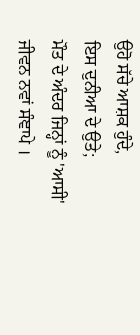ਉਹੋ ਸੱਚੇ ਆਸ਼ਕ ਹੁੰਦੇ,
ਇਸ ਦੁਨੀਆ ਦੇ ਉਤੇ;
ਮੌਤ ਦੇ ਅੰਦਰ ਜਿਨ੍ਹਾਂ ਨੂੰ 'ਆਸੀ'
ਜੀਵਨ ਨਵਾਂ ਸੰਞਾਪੇ ।